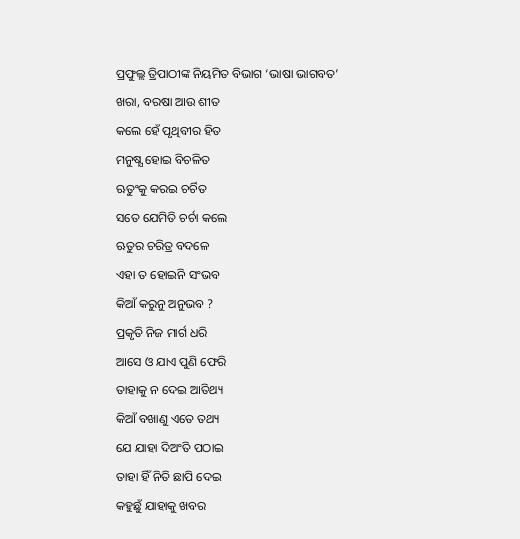ପ୍ରଫୁଲ୍ଲ ତ୍ରିପାଠୀଙ୍କ ନିୟମିତ ବିଭାଗ ‘ଭାଷା ଭାଗବତ’
ଖରା, ବରଷା ଆଉ ଶୀତ
କଲେ ହେଁ ପୃଥିବୀର ହିତ
ମନୁଷ୍ଯ ହୋଇ ବିଚଳିତ
ଋତୁଂକୁ କରଇ ଚର୍ଚିତ
ସତେ ଯେମିତି ଚର୍ଚା କଲେ
ଋତୁର ଚରିତ୍ର ବଦଳେ
ଏହା ତ ହୋଇନି ସଂଭବ
କିଆଁ କରୁନୁ ଅନୁଭବ ?
ପ୍ରକୃତି ନିଜ ମାର୍ଗ ଧରି
ଆସେ ଓ ଯାଏ ପୁଣି ଫେରି
ତାହାକୁ ନ ଦେଇ ଆତିଥ୍ୟ
କିଆଁ ବଖାଣୁ ଏତେ ତଥ୍ୟ
ଯେ ଯାହା ଦିଅଂତି ପଠାଇ
ତାହା ହିଁ ନିତି ଛାପି ଦେଇ
କହୁଛୁଁ ଯାହାକୁ ଖବର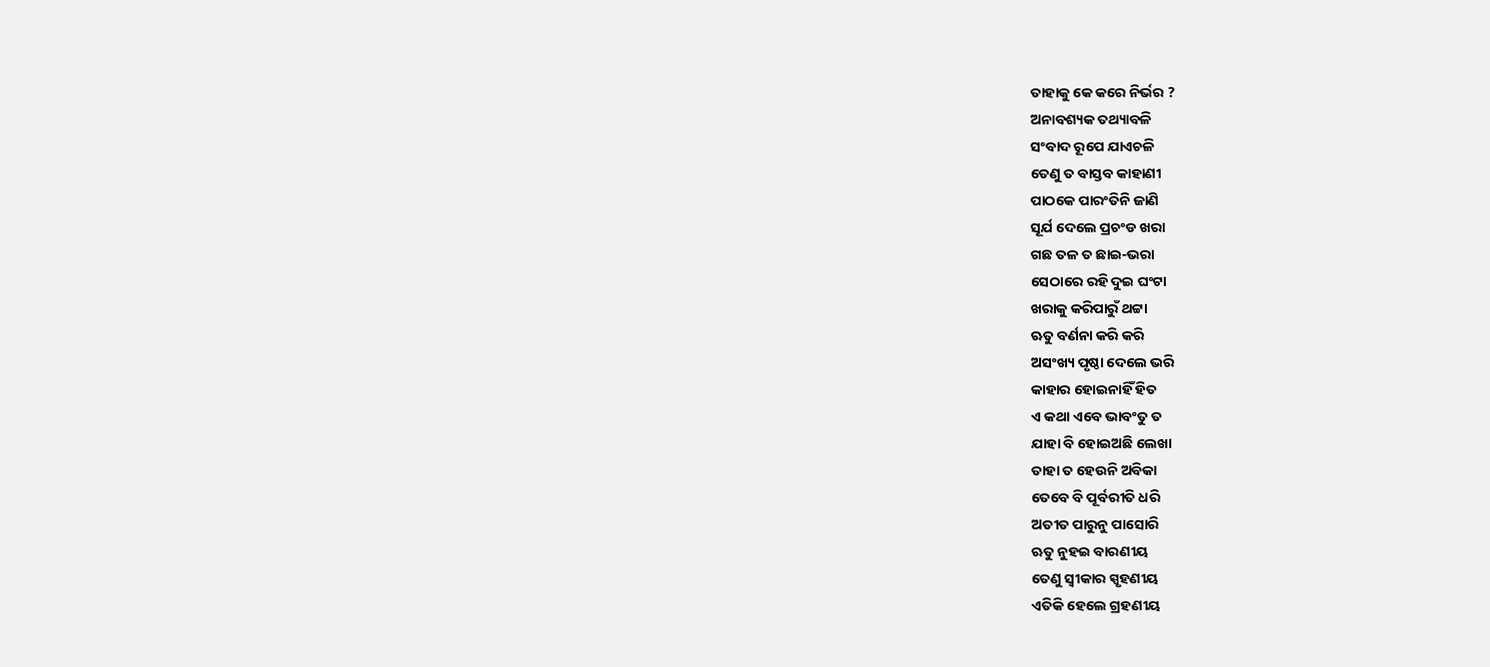ତାହାକୁ କେ କରେ ନିର୍ଭର ?
ଅନାବଶ୍ୟକ ତଥ୍ୟାବଳି
ସଂବାଦ ରୂପେ ଯାଏଚଳି
ତେଣୁ ତ ବାସ୍ତବ କାହାଣୀ
ପାଠକେ ପାରଂତିନି ଜାଣି
ସୂର୍ଯ ଦେଲେ ପ୍ରଚଂଡ ଖରା
ଗଛ ତଳ ତ ଛାଇ-ଭରା
ସେଠାରେ ରହି ଦୁଇ ଘଂଟା
ଖରାକୁ କରିପାରୁଁ ଥଟ୍ଟା
ଋତୁ ବର୍ଣନା କରି କରି
ଅସଂଖ୍ୟ ପୃଷ୍ଠା ଦେଲେ ଭରି
କାହାର ହୋଇନାହିଁ ହିତ
ଏ କଥା ଏବେ ଭାବଂତୁ ତ
ଯାହା ବି ହୋଇଅଛି ଲେଖା
ତାହା ତ ହେଉନି ଅବିକା
ତେବେ ବି ପୂର୍ବରୀତି ଧରି
ଅତୀତ ପାରୁନୁ ପାସୋରି
ଋତୁ ନୁହଇ ବାରଣୀୟ
ତେଣୁ ସ୍ବୀକାର ସ୍ପୃହଣୀୟ
ଏତିକି ହେଲେ ଗ୍ରହଣୀୟ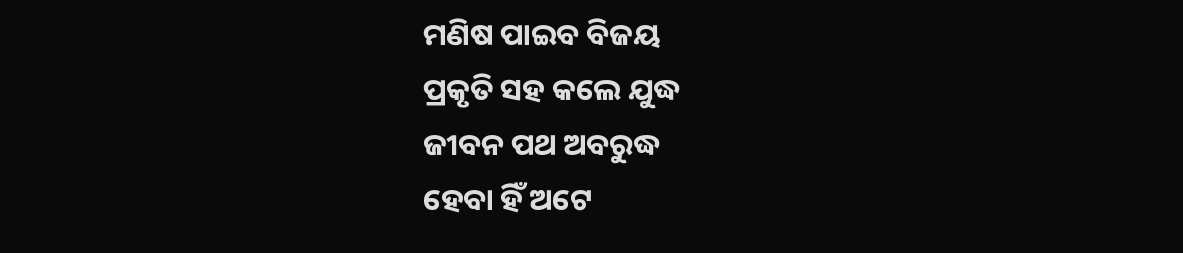ମଣିଷ ପାଇବ ବିଜୟ
ପ୍ରକୃତି ସହ କଲେ ଯୁଦ୍ଧ
ଜୀବନ ପଥ ଅବରୁଦ୍ଧ
ହେବା ହିଁ ଅଟେ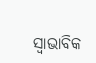ସ୍ବାଭାବିକ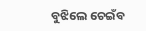ବୁଝିଲେ ଚେଇଁବ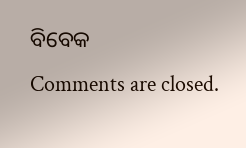ବିବେକ
Comments are closed.